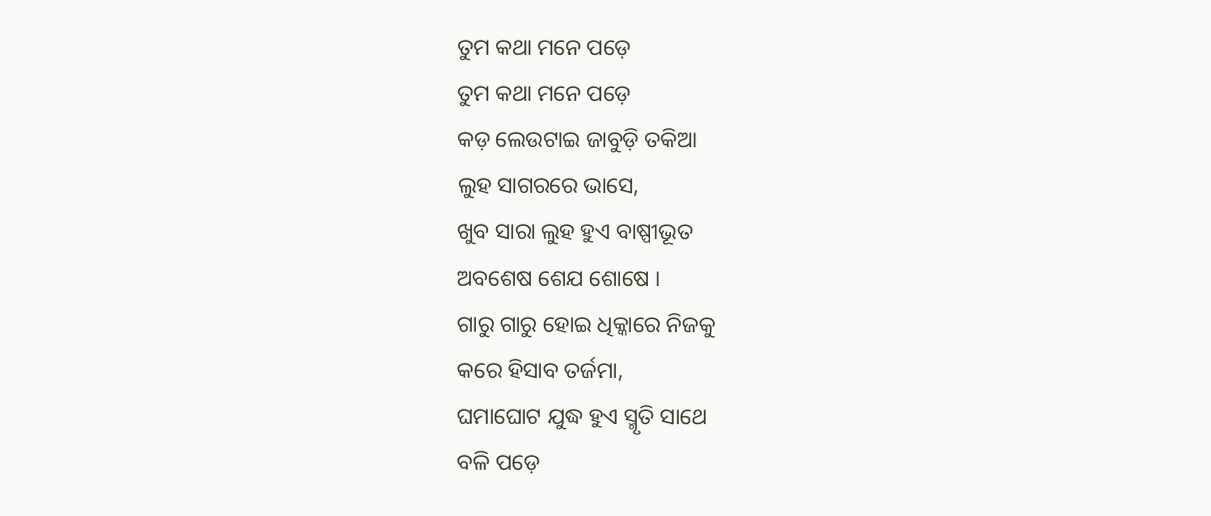ତୁମ କଥା ମନେ ପଡ଼େ
ତୁମ କଥା ମନେ ପଡ଼େ
କଡ଼ ଲେଉଟାଇ ଜାବୁଡ଼ି ତକିଆ
ଲୁହ ସାଗରରେ ଭାସେ,
ଖୁବ ସାରା ଲୁହ ହୁଏ ବାଷ୍ପୀଭୂତ
ଅବଶେଷ ଶେଯ ଶୋଷେ ।
ଗାରୁ ଗାରୁ ହୋଇ ଧିକ୍କାରେ ନିଜକୁ
କରେ ହିସାବ ତର୍ଜମା,
ଘମାଘୋଟ ଯୁଦ୍ଧ ହୁଏ ସ୍ମୃତି ସାଥେ
ବଳି ପଡ଼େ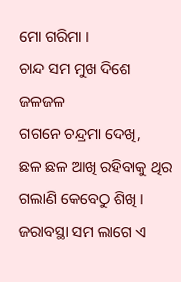ମୋ ଗରିମା ।
ଚାନ୍ଦ ସମ ମୁଖ ଦିଶେ ଜଳଜଳ
ଗଗନେ ଚନ୍ଦ୍ରମା ଦେଖି,
ଛଳ ଛଳ ଆଖି ରହିବାକୁ ଥିର
ଗଲାଣି କେବେଠୁ ଶିଖି ।
ଜରାବସ୍ଥା ସମ ଲାଗେ ଏ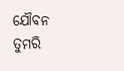ଯୌବନ
ତୁମରି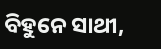ବିହୁନେ ସାଥୀ,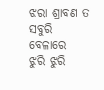ଝରା ଶ୍ରାବଣ ତ ସବୁରି ବେଳାରେ
ଝୁରି ଝୁରି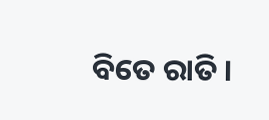ବିତେ ରାତି ।